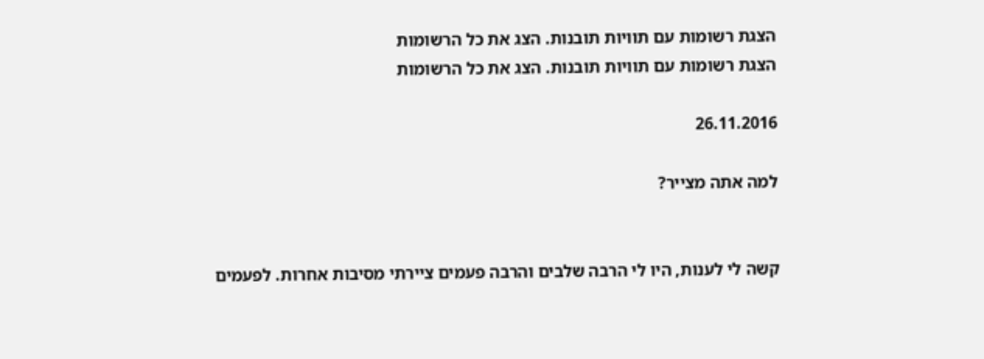הצגת רשומות עם תוויות תובנות. הצג את כל הרשומות
הצגת רשומות עם תוויות תובנות. הצג את כל הרשומות

26.11.2016

למה אתה מצייר?


קשה לי לענות, היו לי הרבה שלבים והרבה פעמים ציירתי מסיבות אחרות. לפעמים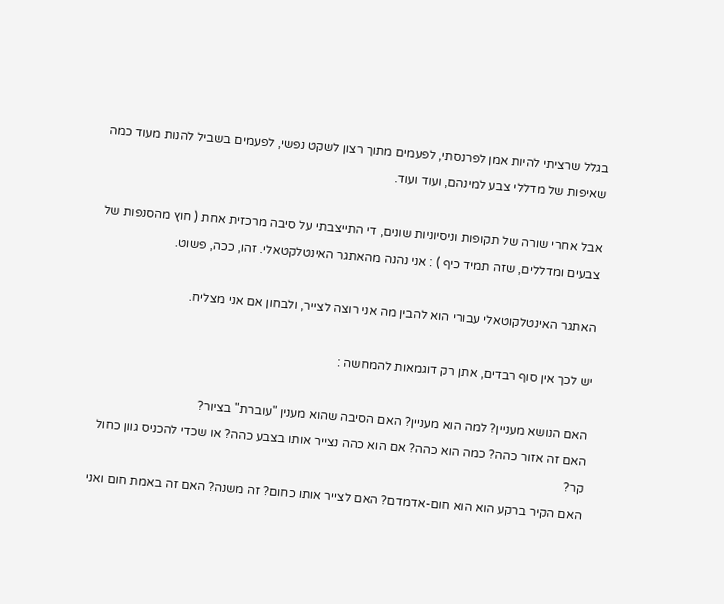בגלל שרציתי להיות אמן לפרנסתי, לפעמים מתוך רצון לשקט נפשי, לפעמים בשביל להנות מעוד כמה שאיפות של מדללי צבע למינהם, ועוד ועוד.

אבל אחרי שורה של תקופות וניסיוניות שונים, די התייצבתי על סיבה מרכזית אחת ( חוץ מהסנפות של צבעים ומדללים, שזה תמיד כיף ) : אני נהנה מהאתגר האינטלקטאלי. זהו, ככה, פשוט.

האתגר האינטלקוטאלי עבורי הוא להבין מה אני רוצה לצייר, ולבחון אם אני מצליח.

יש לכך אין סוף רבדים, אתן רק דוגמאות להמחשה :

האם הנושא מעניין? למה הוא מעניין? האם הסיבה שהוא מענין "עוברת" בציור?
האם זה אזור כהה? כמה הוא כהה? אם הוא כהה נצייר אותו בצבע כהה? או שכדי להכניס גוון כחול קר?
האם הקיר ברקע הוא הוא חום-אדמדם? האם לצייר אותו כחום? זה משנה? האם זה באמת חום ואני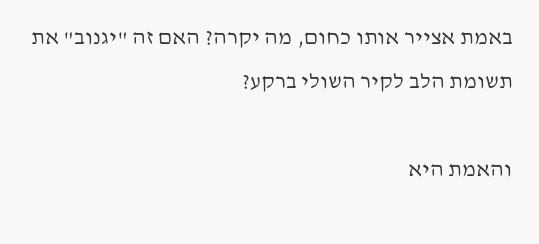באמת אצייר אותו כחום, מה יקרה? האם זה "יגנוב" את תשומת הלב לקיר השולי ברקע?

והאמת היא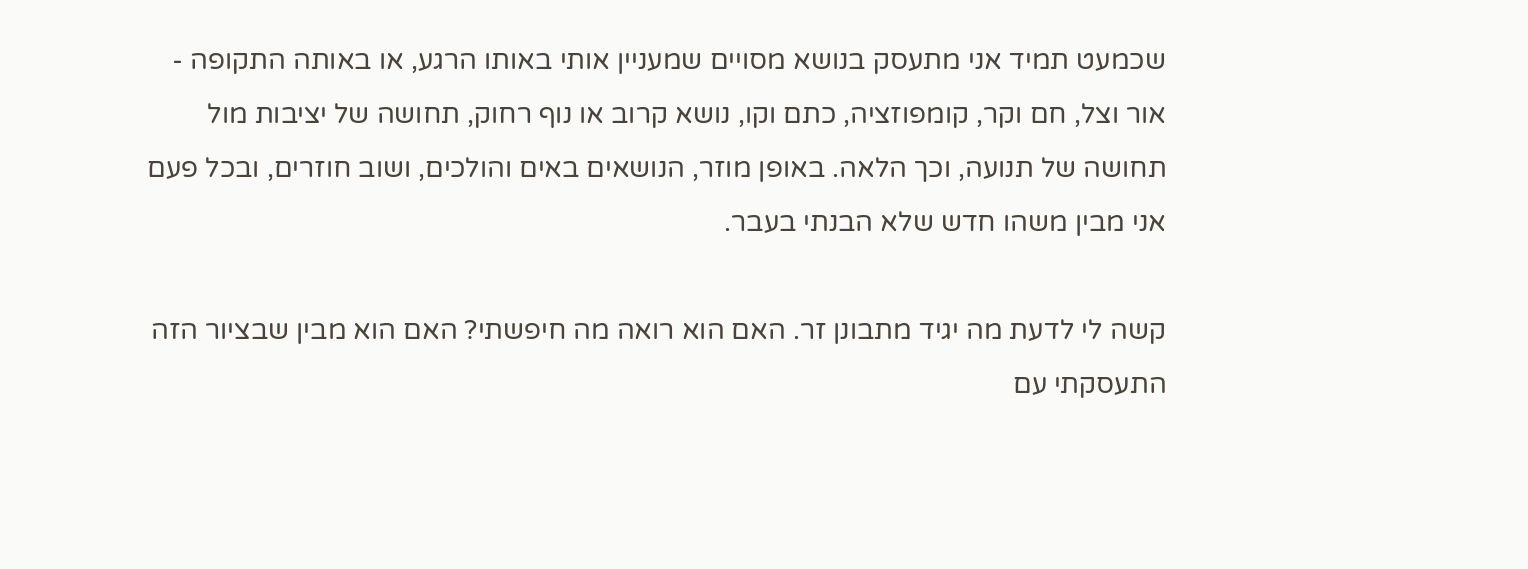שכמעט תמיד אני מתעסק בנושא מסויים שמעניין אותי באותו הרגע, או באותה התקופה - אור וצל, חם וקר, קומפוזציה, כתם וקו, נושא קרוב או נוף רחוק, תחושה של יציבות מול תחושה של תנועה, וכך הלאה. באופן מוזר, הנושאים באים והולכים, ושוב חוזרים, ובכל פעם אני מבין משהו חדש שלא הבנתי בעבר.

קשה לי לדעת מה יגיד מתבונן זר. האם הוא רואה מה חיפשתי? האם הוא מבין שבציור הזה התעסקתי עם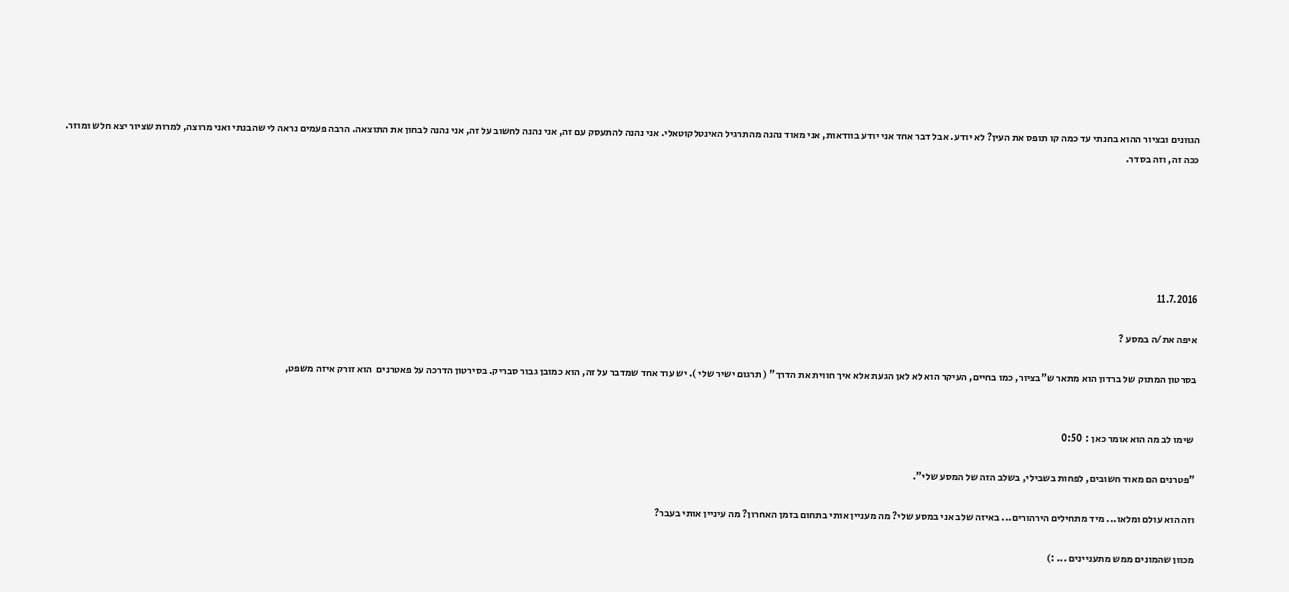הגוונים ובציור ההוא בחנתי עד כמה קו תופס את העין? לא יודע. אבל דבר אחד אני יודע בוודאות, אני מאוד נהנה מהתרגיל האינטלקוטאלי. אני נהנה להתעסק עם זה, אני נהנה לחשוב על זה, אני נהנה לבחון את התוצאה. הרבה פעמים נראה לי שהבנתי ואני מרוצה, למרות שציור יצא חלש ומוזר. ככה זה, וזה בסדר.






11.7.2016

איפה את/ה במסע ?

בסרטון המתוק של ברדון הוא מתאר ש"בציור, כמו בחיים, העיקר הוא לא לאן הגעת אלא איך חווית את הדרך" ( תרגום ישיר שלי ). יש עוד אחד שמדבר על זה, הוא כמובן גבור סבריק. בסירטון הדרכה על פאטרנים  הוא זורק איזה משפט,


 שימו לב מה הוא אומר כאן :  0:50

"פטרנים הם מאוד חשובים, לפחות בשבילי, בשלב הזה של המסע שלי".

וזה הוא עולם ומלאו... מיד מתחילים הירהורים... באיזה שלב אני במסע שלי? מה מעניין אותי בתחום בזמן האחרון? מה עיניין אותי בעבר?

מכוון שהמונים ממש מתעניינים ... :)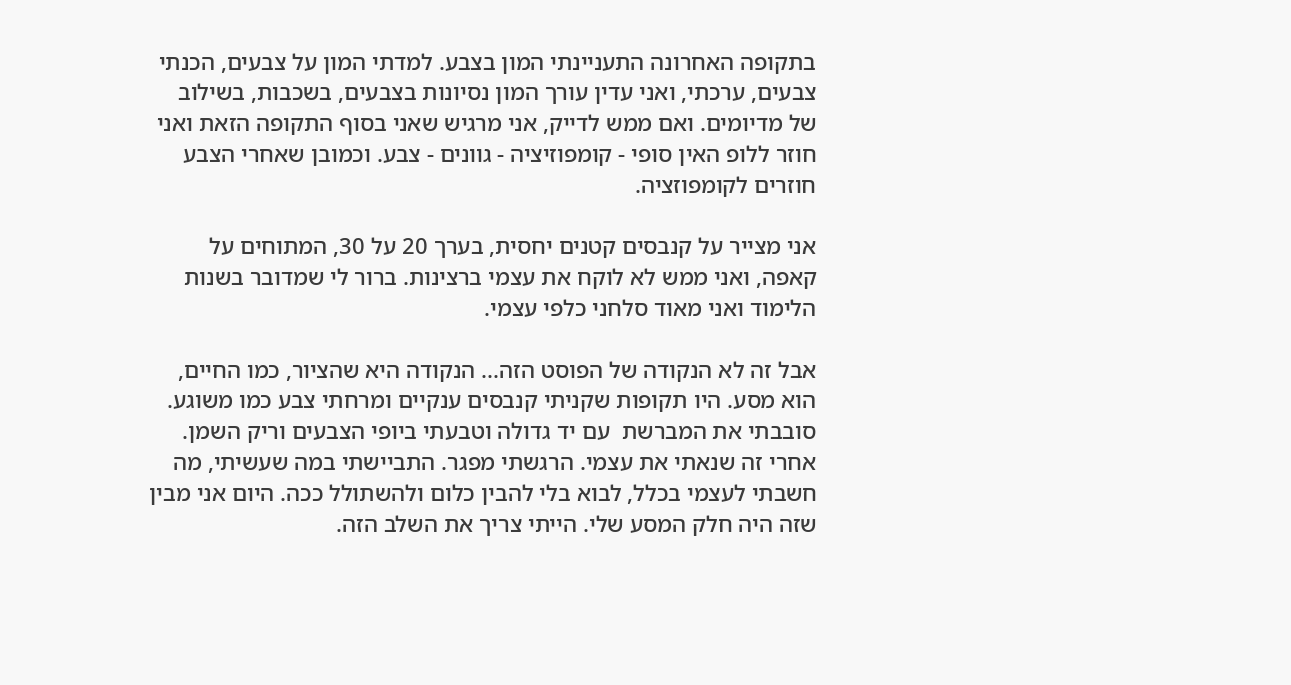בתקופה האחרונה התעניינתי המון בצבע. למדתי המון על צבעים, הכנתי צבעים, ערכתי, ואני עדין עורך המון נסיונות בצבעים, בשכבות, בשילוב של מדיומים. ואם ממש לדייק, אני מרגיש שאני בסוף התקופה הזאת ואני חוזר ללופ האין סופי - קומפוזיציה - גוונים - צבע. וכמובן שאחרי הצבע חוזרים לקומפוזציה.

אני מצייר על קנבסים קטנים יחסית, בערך 20 על 30, המתוחים על קאפה, ואני ממש לא לוקח את עצמי ברצינות. ברור לי שמדובר בשנות הלימוד ואני מאוד סלחני כלפי עצמי.

אבל זה לא הנקודה של הפוסט הזה... הנקודה היא שהציור, כמו החיים, הוא מסע. היו תקופות שקניתי קנבסים ענקיים ומרחתי צבע כמו משוגע. סובבתי את המברשת  עם יד גדולה וטבעתי ביופי הצבעים וריק השמן. אחרי זה שנאתי את עצמי. הרגשתי מפגר. התביישתי במה שעשיתי, מה חשבתי לעצמי בכלל, לבוא בלי להבין כלום ולהשתולל ככה. היום אני מבין שזה היה חלק המסע שלי. הייתי צריך את השלב הזה.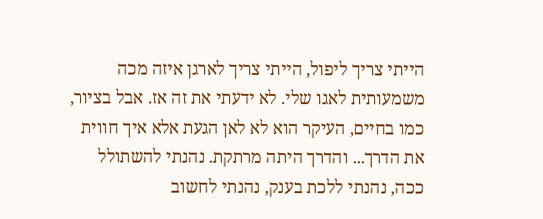הייתי צריך ליפול, הייתי צריך לארגן איזה מכה משמעותית לאגו שלי. לא ידעתי את זה אז. אבל בציור, כמו בחיים, העיקר הוא לא לאן הגעת אלא איך חווית את הדרך... והדרך היתה מרתקת. נהנתי להשתולל ככה, נהנתי ללכת בענק, נהנתי לחשוב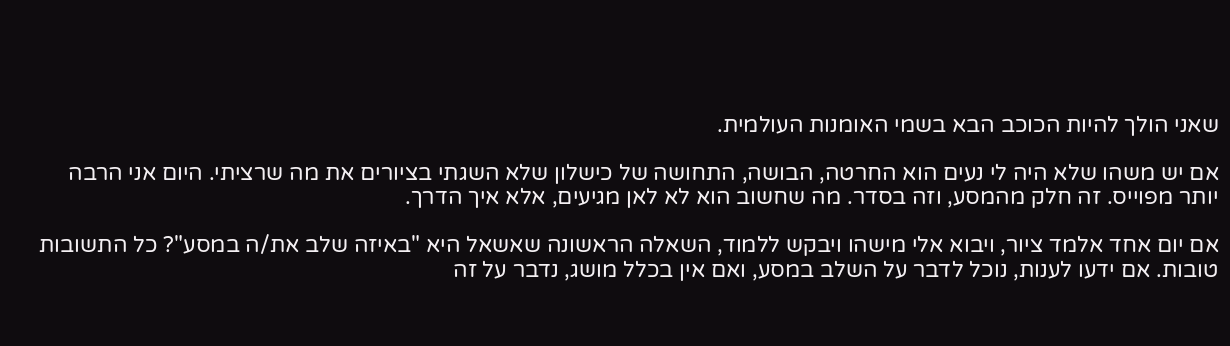שאני הולך להיות הכוכב הבא בשמי האומנות העולמית.

אם יש משהו שלא היה לי נעים הוא החרטה, הבושה, התחושה של כישלון שלא השגתי בציורים את מה שרציתי. היום אני הרבה יותר מפוייס. זה חלק מהמסע, וזה בסדר. מה שחשוב הוא לא לאן מגיעים, אלא איך הדרך.

אם יום אחד אלמד ציור, ויבוא אלי מישהו ויבקש ללמוד, השאלה הראשונה שאשאל היא "באיזה שלב את/ה במסע"? כל התשובות טובות. אם ידעו לענות, נוכל לדבר על השלב במסע, ואם אין בכלל מושג, נדבר על זה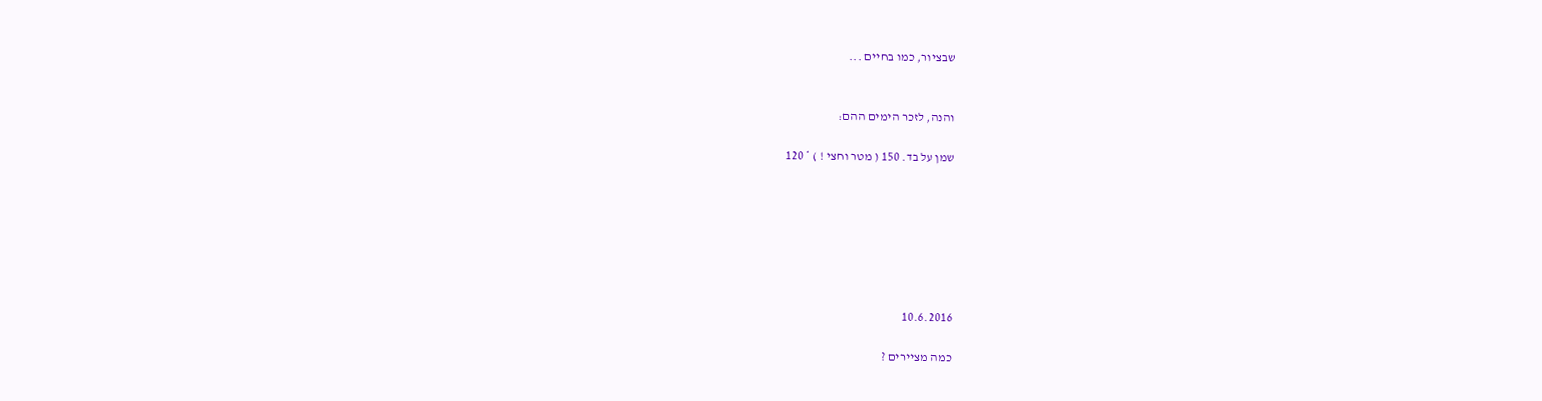שבציור, כמו בחיים ...


והנה, לזכר הימים ההם:

שמן על בד. 150 ( מטר וחצי ! ) * 120







10.6.2016

כמה מציירים ?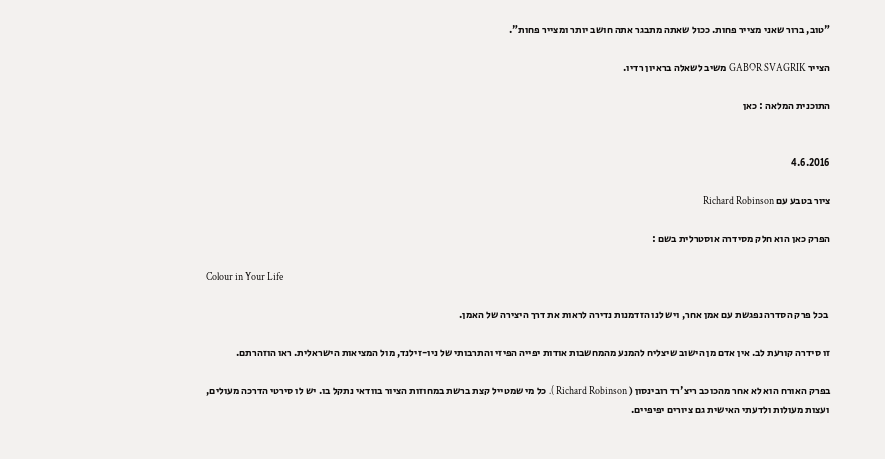"טוב, ברור שאני מצייר פחות. ככול שאתה מתבגר אתה חושב יותר ומצייר פחות".

הצייר GABOR SVAGRIK משיב לשאלה בראיון רדיו.

התוכנית המלאה : כאן


4.6.2016

ציור בטבע עם Richard Robinson

הפרק כאן הוא חלק מסידרה אוסטרלית בשם :

Colour in Your Life

 בכל פרק הסדרה נפגשת עם אמן אחר, ויש לנו הזדמנות נדירה לראות את דרך היצירה של האמן.

זו סידרה קורעת לב. אין אדם מן הישוב שיצליח להמנע מהמחשבות אודות יפייה הפיזי והתרבותי של ניו-זילנד, מול המציאות הישראלית. ראו הוזהרתם.

בפרק האורח הוא לא אחר מהכוכב ריצ'רד רובינסון ( Richard Robinson ). כל מי שמטייל קצת ברשת במחוזות הציור בוודאי נתקל בו. יש לו סירטי הדרכה מעולים, ועצות מעולות ולדעתי האישית גם ציורים יפיפיים.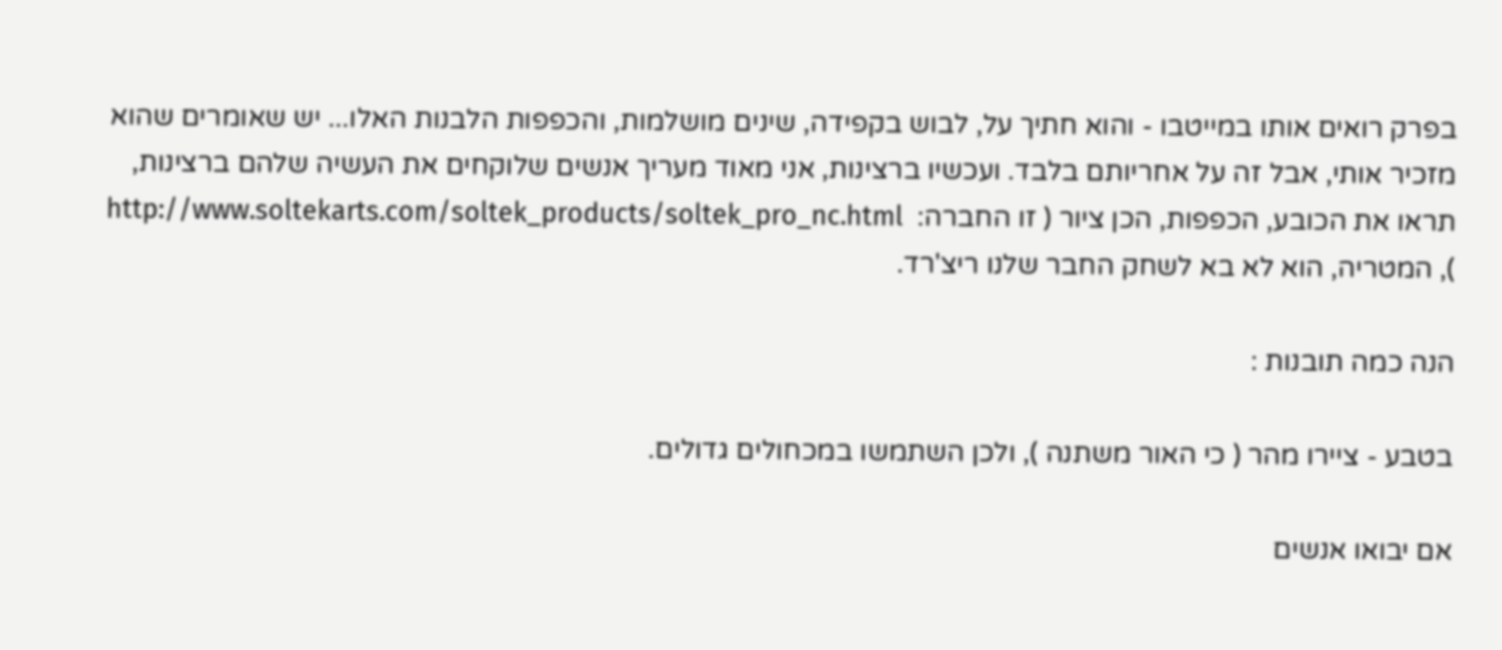בפרק רואים אותו במייטבו - והוא חתיך על, לבוש בקפידה, שינים מושלמות, והכפפות הלבנות האלו... יש שאומרים שהוא מזכיר אותי, אבל זה על אחריותם בלבד. ועכשיו ברצינות, אני מאוד מעריך אנשים שלוקחים את העשיה שלהם ברצינות, תראו את הכובע, הכפפות, הכן ציור ( זו החברה:  http://www.soltekarts.com/soltek_products/soltek_pro_nc.html ), המטריה, הוא לא בא לשחק החבר שלנו ריצ'רד.

הנה כמה תובנות :

בטבע - ציירו מהר ( כי האור משתנה ), ולכן השתמשו במכחולים גדולים.

אם יבואו אנשים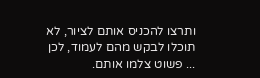ותרצו להכניס אותם לציור, לא תוכלו לבקש מהם לעמוד, לכן ... פשוט צלמו אותם.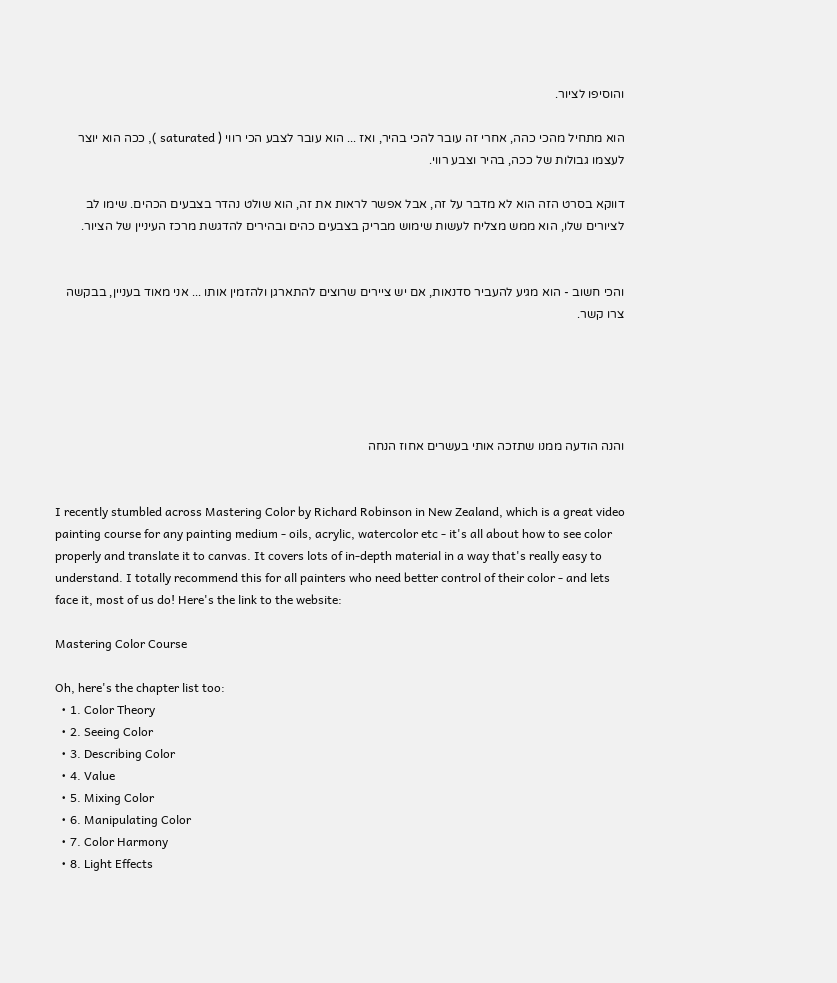והוסיפו לציור.

הוא מתחיל מהכי כהה, אחרי זה עובר להכי בהיר, ואז ... הוא עובר לצבע הכי רווי ( saturated ), ככה הוא יוצר לעצמו גבולות של ככה, בהיר וצבע רווי.

דווקא בסרט הזה הוא לא מדבר על זה, אבל אפשר לראות את זה, הוא שולט נהדר בצבעים הכהים. שימו לב לציורים שלו, הוא ממש מצליח לעשות שימוש מבריק בצבעים כהים ובהירים להדגשת מרכז העיניין של הציור.


והכי חשוב - הוא מגיע להעביר סדנאות, אם יש ציירים שרוצים להתארגן ולהזמין אותו ... אני מאוד בעניין, בבקשה צרו קשר.





והנה הודעה ממנו שתזכה אותי בעשרים אחוז הנחה


I recently stumbled across Mastering Color by Richard Robinson in New Zealand, which is a great video painting course for any painting medium - oils, acrylic, watercolor etc - it's all about how to see color properly and translate it to canvas. It covers lots of in-depth material in a way that's really easy to understand. I totally recommend this for all painters who need better control of their color - and lets face it, most of us do! Here's the link to the website:

Mastering Color Course

Oh, here's the chapter list too:
  • 1. Color Theory
  • 2. Seeing Color
  • 3. Describing Color
  • 4. Value
  • 5. Mixing Color
  • 6. Manipulating Color
  • 7. Color Harmony
  • 8. Light Effects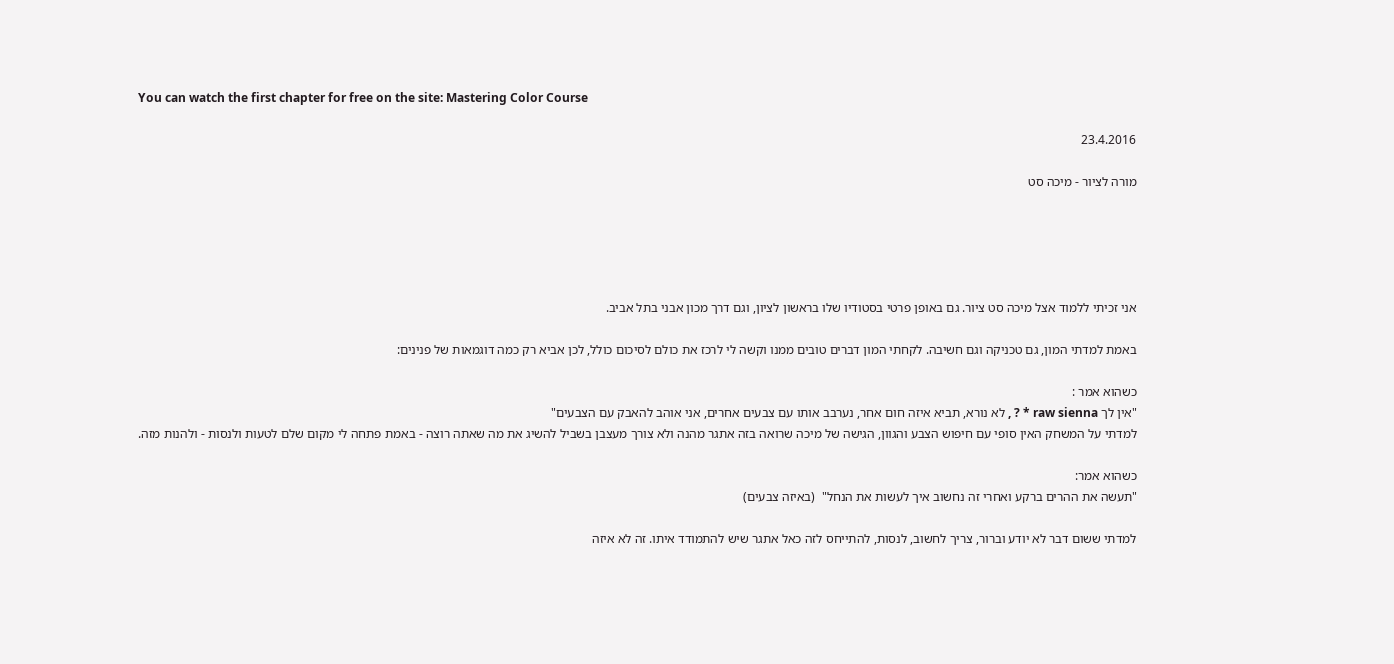You can watch the first chapter for free on the site: Mastering Color Course

23.4.2016

מורה לציור - מיכה סט





אני זכיתי ללמוד אצל מיכה סט ציור. גם באופן פרטי בסטודיו שלו בראשון לציון, וגם דרך מכון אבני בתל אביב.

באמת למדתי המון, גם טכניקה וגם חשיבה. לקחתי המון דברים טובים ממנו וקשה לי לרכז את כולם לסיכום כולל, לכן אביא רק כמה דוגמאות של פנינים:

כשהוא אמר :
"אין לך raw sienna * ? , לא נורא, תביא איזה חום אחר, נערבב אותו עם צבעים אחרים, אני אוהב להאבק עם הצבעים"
למדתי על המשחק האין סופי עם חיפוש הצבע והגוון, הגישה של מיכה שרואה בזה אתגר מהנה ולא צורך מעצבן בשביל להשיג את מה שאתה רוצה - באמת פתחה לי מקום שלם לטעות ולנסות - ולהנות מזה.

כשהוא אמר:
"תעשה את ההרים ברקע ואחרי זה נחשוב איך לעשות את הנחל"  (באיזה צבעים)

למדתי ששום דבר לא יודע וברור, צריך לחשוב, לנסות, להתייחס לזה כאל אתגר שיש להתמודד איתו. זה לא איזה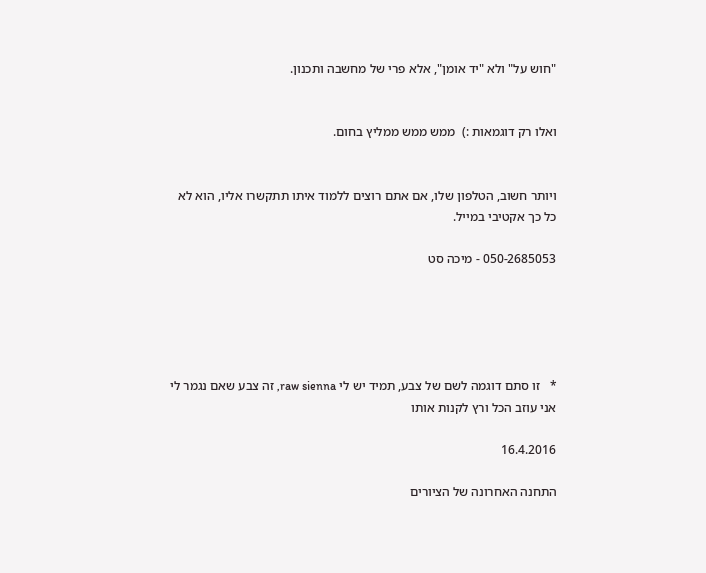"חוש על" ולא "יד אומן", אלא פרי של מחשבה ותכנון.


ואלו רק דוגמאות :)  ממש ממש ממליץ בחום.


ויותר חשוב, הטלפון שלו, אם אתם רוצים ללמוד איתו תתקשרו אליו, הוא לא כל כך אקטיבי במייל.

050-2685053 - מיכה סט





*   זו סתם דוגמה לשם של צבע, תמיד יש לי raw sienna, זה צבע שאם נגמר לי אני עוזב הכל ורץ לקנות אותו

16.4.2016

התחנה האחרונה של הציורים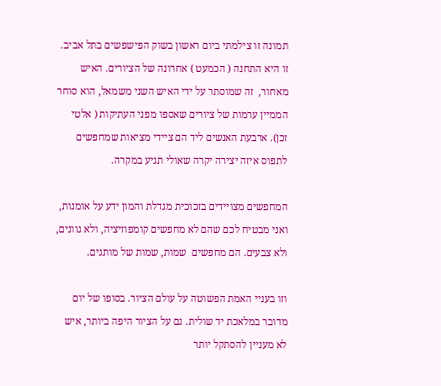תמונה זו צילמתי ביום ראשון בשוק הפישפשים בתל אביב. זו היא התחנה ( הכמעט ) אחרונה של הציורים. האיש מאחור,  זה שמוסתר על ידי האיש השני משמאל, הוא סוחר הממיין ערמות של ציורים שאספו מפני העתיקות ( אלטי זכן). ארבעת האנשים ליד הם ציידי מציאות שמחפשים לתפוס איזה יצירה יקרה שאולי תגיע במקרה.

המחפשים מצויידים בזכוכית מגדלת והמון ידע על אומנות, ואני מבטיח לכם שהם לא מחפשים קומפוזיציה, ולא גוונים, ולא צבעים. הם מחפשים  שמות, שמות של מותגים.

וזו בעניי האמת הפשוטה על עולם הציור. בסופו של יום מדובר במלאכת יד שולית. גם על הציור היפה ביותר, איש לא מעניין להסתקל יותר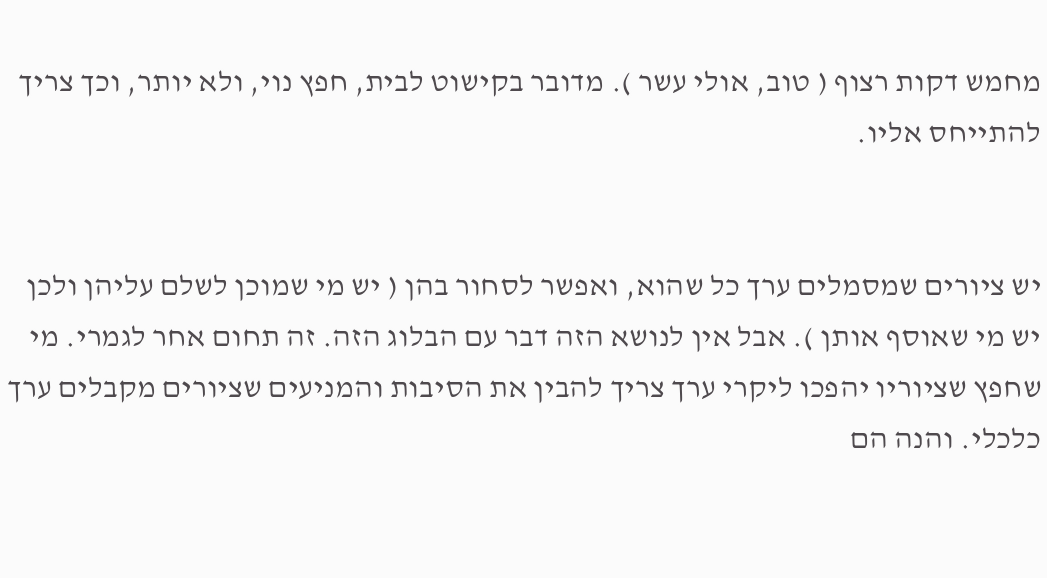מחמש דקות רצוף ( טוב, אולי עשר ). מדובר בקישוט לבית, חפץ נוי, ולא יותר, וכך צריך להתייחס אליו.


יש ציורים שמסמלים ערך כל שהוא, ואפשר לסחור בהן ( יש מי שמוכן לשלם עליהן ולכן יש מי שאוסף אותן ). אבל אין לנושא הזה דבר עם הבלוג הזה. זה תחום אחר לגמרי. מי שחפץ שציוריו יהפכו ליקרי ערך צריך להבין את הסיבות והמניעים שציורים מקבלים ערך כלכלי. והנה הם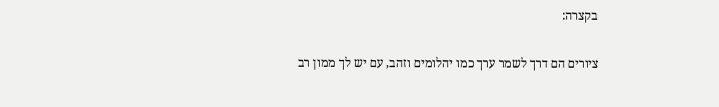בקצרה:

ציורים הם דרך לשמר ערך כמו יהלומים וזהב, עם יש לך ממון רב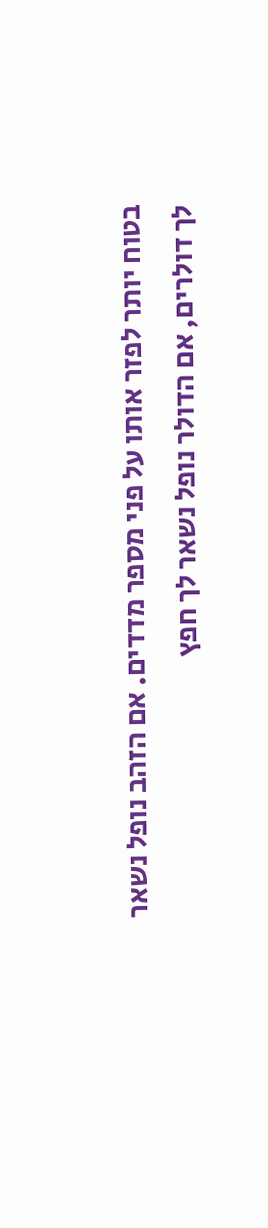בטוח יותר לפזר אותו על פני מספר מדדים. אם הזהב נופל נשאר לך דולרים, אם הדולר נופל נשאר לך חפץ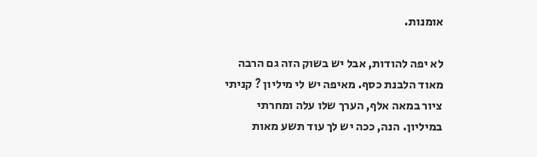אומנות.

לא יפה להודות, אבל יש בשוק הזה גם הרבה מאוד הלבנת כסף. מאיפה יש לי מיליון ? קניתי ציור במאה אלף, הערך שלו עלה ומחרתי במיליון. הנה, ככה יש לך עוד תשע מאות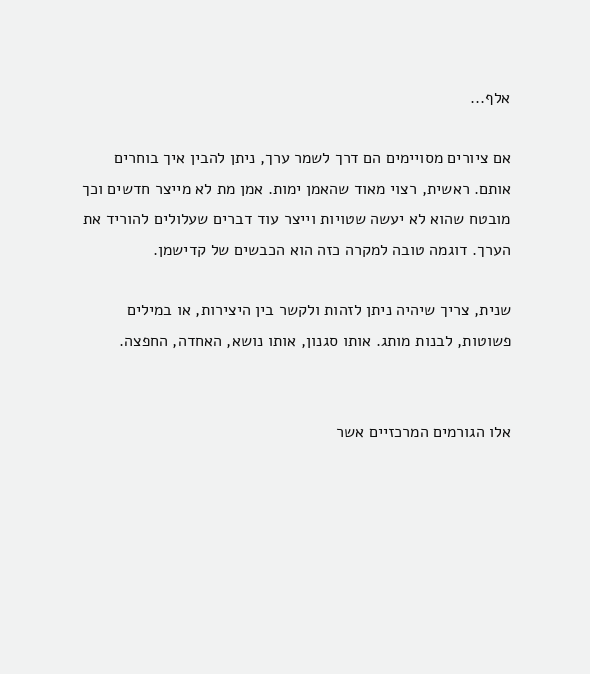אלף...

אם ציורים מסויימים הם דרך לשמר ערך, ניתן להבין איך בוחרים אותם. ראשית, רצוי מאוד שהאמן ימות. אמן מת לא מייצר חדשים וכך מובטח שהוא לא יעשה שטויות וייצר עוד דברים שעלולים להוריד את הערך. דוגמה טובה למקרה כזה הוא הכבשים של קדישמן.

שנית, צריך שיהיה ניתן לזהות ולקשר בין היצירות, או במילים פשוטות, לבנות מותג. אותו סגנון, אותו נושא, האחדה, החפצה.


אלו הגורמים המרכזיים אשר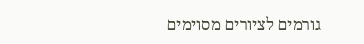גורמים לציורים מסוימים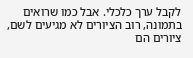לקבל ערך כלכלי. אבל כמו שרואים בתמונה, רוב הציורים לא מגיעים לשם, ציורים הם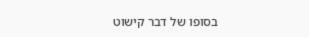בסופו של דבר קישוט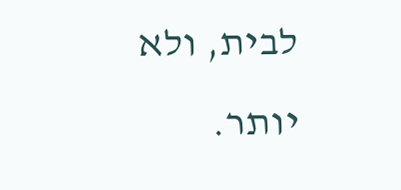לבית, ולא יותר.